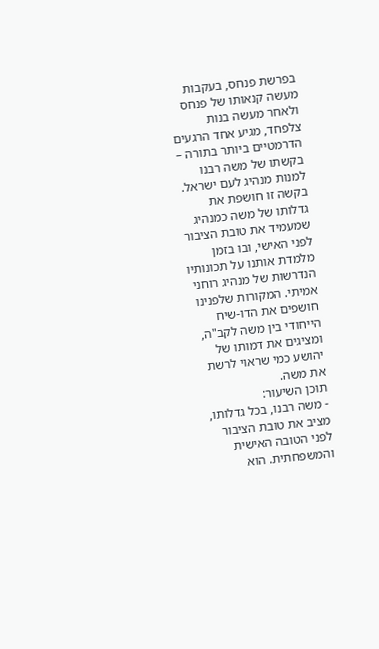בפרשת פנחס, בעקבות מעשה קנאותו של פנחס ולאחר מעשה בנות צלפחד, מגיע אחד הרגעים הדרמטיים ביותר בתורה – בקשתו של משה רבנו למנות מנהיג לעם ישראל. בקשה זו חושפת את גדלותו של משה כמנהיג שמעמיד את טובת הציבור לפני האישי, ובו בזמן מלמדת אותנו על תכונותיו הנדרשות של מנהיג רוחני אמיתי. המקורות שלפנינו חושפים את הדו-שיח הייחודי בין משה לקב"ה, ומציגים את דמותו של יהושע כמי שראוי לרשת את משה.
תוכן השיעור:
- משה רבנו, בכל גדלותו, מציב את טובת הציבור לפני הטובה האישית והמשפחתית. הוא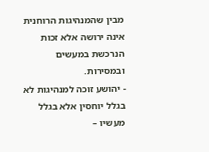מבין שהמנהיגות הרוחנית אינה ירושה אלא זכות הנרכשת במעשים ובמסירות.
- יהושע זוכה למנהיגות לא בגלל יוחסין אלא בגלל מעשיו –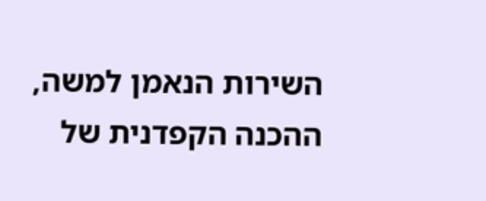השירות הנאמן למשה, ההכנה הקפדנית של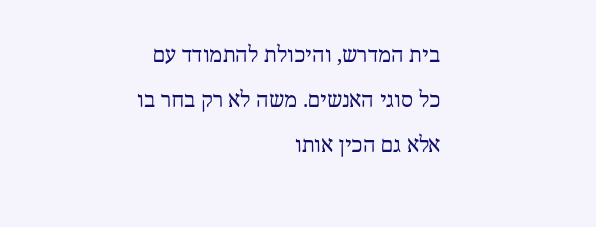בית המדרש, והיכולת להתמודד עם כל סוגי האנשים. משה לא רק בחר בו אלא גם הכין אותו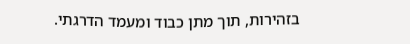בזהירות, תוך מתן כבוד ומעמד הדרגתי.